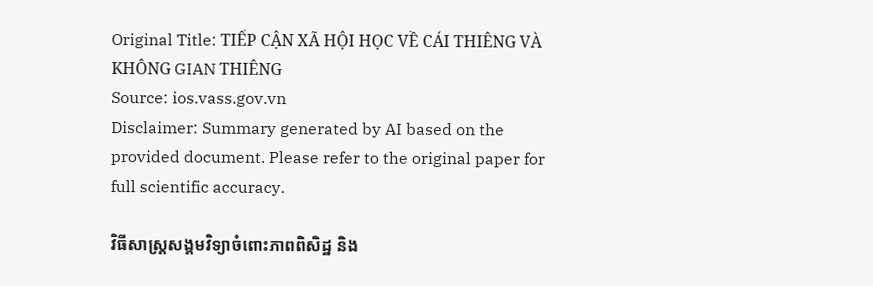Original Title: TIẾP CẬN XÃ HỘI HỌC VỀ CÁI THIÊNG VÀ KHÔNG GIAN THIÊNG
Source: ios.vass.gov.vn
Disclaimer: Summary generated by AI based on the provided document. Please refer to the original paper for full scientific accuracy.

វិធីសាស្ត្រសង្គមវិទ្យាចំពោះភាពពិសិដ្ឋ និង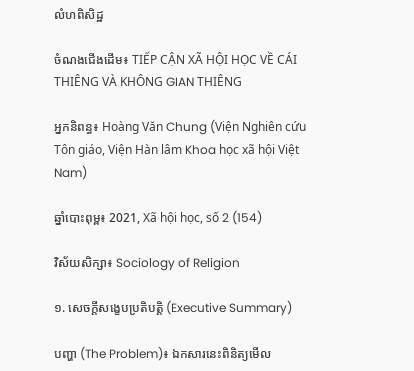លំហពិសិដ្ឋ

ចំណងជើងដើម៖ TIẾP CẬN XÃ HỘI HỌC VỀ CÁI THIÊNG VÀ KHÔNG GIAN THIÊNG

អ្នកនិពន្ធ៖ Hoàng Văn Chung (Viện Nghiên cứu Tôn giáo, Viện Hàn lâm Khoa học xã hội Việt Nam)

ឆ្នាំបោះពុម្ព៖ 2021, Xã hội học, số 2 (154)

វិស័យសិក្សា៖ Sociology of Religion

១. សេចក្តីសង្ខេបប្រតិបត្តិ (Executive Summary)

បញ្ហា (The Problem)៖ ឯកសារនេះពិនិត្យមើល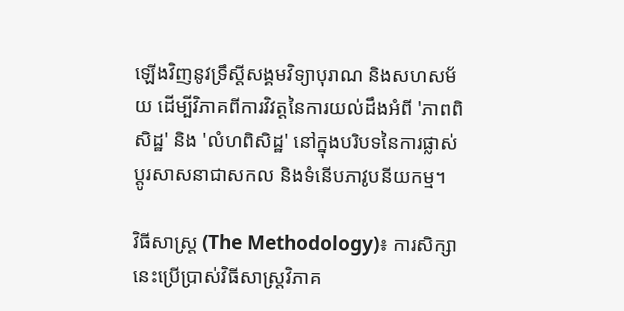ឡើងវិញនូវទ្រឹស្តីសង្គមវិទ្យាបុរាណ និងសហសម័យ ដើម្បីវិភាគពីការវិវត្តនៃការយល់ដឹងអំពី 'ភាពពិសិដ្ឋ' និង 'លំហពិសិដ្ឋ' នៅក្នុងបរិបទនៃការផ្លាស់ប្តូរសាសនាជាសកល និងទំនើបភាវូបនីយកម្ម។

វិធីសាស្ត្រ (The Methodology)៖ ការសិក្សានេះប្រើប្រាស់វិធីសាស្ត្រវិភាគ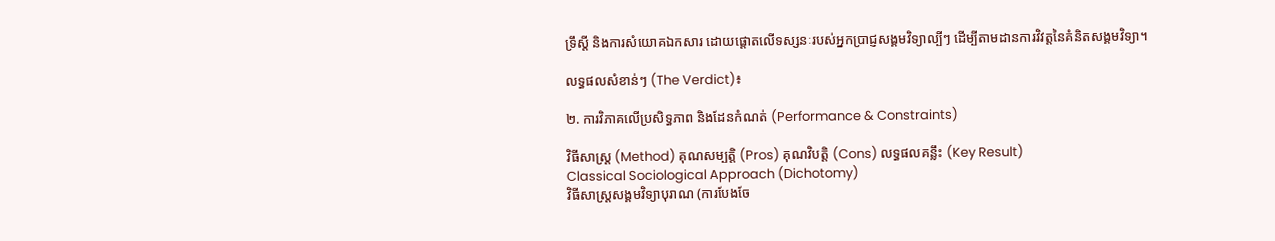ទ្រឹស្តី និងការសំយោគឯកសារ ដោយផ្តោតលើទស្សនៈរបស់អ្នកប្រាជ្ញសង្គមវិទ្យាល្បីៗ ដើម្បីតាមដានការវិវត្តនៃគំនិតសង្គមវិទ្យា។

លទ្ធផលសំខាន់ៗ (The Verdict)៖

២. ការវិភាគលើប្រសិទ្ធភាព និងដែនកំណត់ (Performance & Constraints)

វិធីសាស្ត្រ (Method) គុណសម្បត្តិ (Pros) គុណវិបត្តិ (Cons) លទ្ធផលគន្លឹះ (Key Result)
Classical Sociological Approach (Dichotomy)
វិធីសាស្ត្រសង្គមវិទ្យាបុរាណ (ការបែងចែ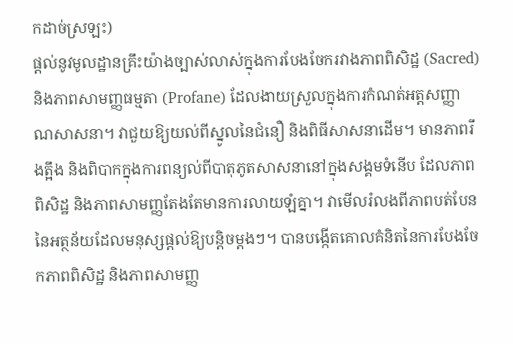កដាច់ស្រឡះ)
ផ្តល់នូវមូលដ្ឋានគ្រឹះយ៉ាងច្បាស់លាស់ក្នុងការបែងចែករវាងភាពពិសិដ្ឋ (Sacred) និងភាពសាមញ្ញធម្មតា (Profane) ដែលងាយស្រួលក្នុងការកំណត់អត្តសញ្ញាណសាសនា។ វាជួយឱ្យយល់ពីស្នូលនៃជំនឿ និងពិធីសាសនាដើម។ មានភាពរឹងត្អឹង និងពិបាកក្នុងការពន្យល់ពីបាតុភូតសាសនានៅក្នុងសង្គមទំនើប ដែលភាពពិសិដ្ឋ និងភាពសាមញ្ញតែងតែមានការលាយឡំគ្នា។ វាមើលរំលងពីភាពបត់បែននៃអត្ថន័យដែលមនុស្សផ្តល់ឱ្យបន្តិចម្តងៗ។ បានបង្កើតគោលគំនិតនៃការបែងចែកភាពពិសិដ្ឋ និងភាពសាមញ្ញ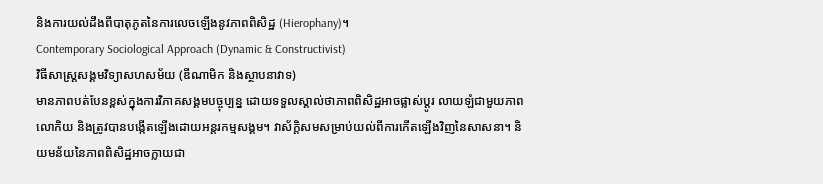និងការយល់ដឹងពីបាតុភូតនៃការលេចឡើងនូវភាពពិសិដ្ឋ (Hierophany)។
Contemporary Sociological Approach (Dynamic & Constructivist)
វិធីសាស្ត្រសង្គមវិទ្យាសហសម័យ (ឌីណាមិក និងស្ថាបនាវាទ)
មានភាពបត់បែនខ្ពស់ក្នុងការវិភាគសង្គមបច្ចុប្បន្ន ដោយទទួលស្គាល់ថាភាពពិសិដ្ឋអាចផ្លាស់ប្តូរ លាយឡំជាមួយភាពលោកិយ និងត្រូវបានបង្កើតឡើងដោយអន្តរកម្មសង្គម។ វាស័ក្តិសមសម្រាប់យល់ពីការកើតឡើងវិញនៃសាសនា។ និយមន័យនៃភាពពិសិដ្ឋអាចក្លាយជា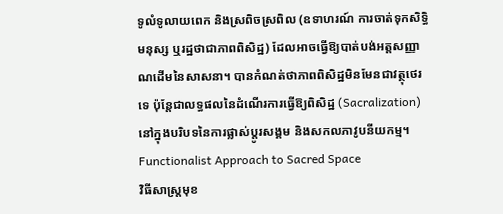ទូលំទូលាយពេក និងស្រពិចស្រពិល (ឧទាហរណ៍ ការចាត់ទុកសិទ្ធិមនុស្ស ឬរដ្ឋថាជាភាពពិសិដ្ឋ) ដែលអាចធ្វើឱ្យបាត់បង់អត្តសញ្ញាណដើមនៃសាសនា។ បានកំណត់ថាភាពពិសិដ្ឋមិនមែនជាវត្ថុថេរទេ ប៉ុន្តែជាលទ្ធផលនៃដំណើរការធ្វើឱ្យពិសិដ្ឋ (Sacralization) នៅក្នុងបរិបទនៃការផ្លាស់ប្តូរសង្គម និងសកលភាវូបនីយកម្ម។
Functionalist Approach to Sacred Space
វិធីសាស្ត្រមុខ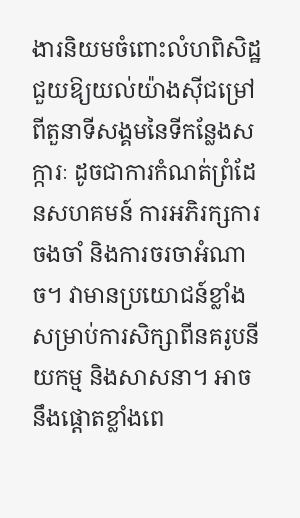ងារនិយមចំពោះលំហពិសិដ្ឋ
ជួយឱ្យយល់យ៉ាងស៊ីជម្រៅពីតួនាទីសង្គមនៃទីកន្លែងសក្ការៈ ដូចជាការកំណត់ព្រំដែនសហគមន៍ ការអភិរក្សការចងចាំ និងការចរចាអំណាច។ វាមានប្រយោជន៍ខ្លាំងសម្រាប់ការសិក្សាពីនគរូបនីយកម្ម និងសាសនា។ អាចនឹងផ្តោតខ្លាំងពេ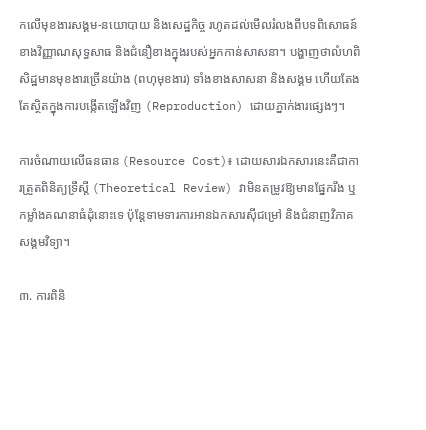កលើមុខងារសង្គម-នយោបាយ និងសេដ្ឋកិច្ច រហូតដល់មើលរំលងពីបទពិសោធន៍ខាងវិញ្ញាណសុទ្ធសាធ និងជំនឿខាងក្នុងរបស់អ្នកកាន់សាសនា។ បង្ហាញថាលំហពិសិដ្ឋមានមុខងារច្រើនយ៉ាង (ពហុមុខងារ) ទាំងខាងសាសនា និងសង្គម ហើយតែងតែស្ថិតក្នុងការបង្កើតឡើងវិញ (Reproduction) ដោយភ្នាក់ងារផ្សេងៗ។

ការចំណាយលើធនធាន (Resource Cost)៖ ដោយសារឯកសារនេះគឺជាការត្រួតពិនិត្យទ្រឹស្តី (Theoretical Review) វាមិនតម្រូវឱ្យមានផ្នែករឹង ឬកម្លាំងគណនាធំដុំនោះទេ ប៉ុន្តែទាមទារការអានឯកសារស៊ីជម្រៅ និងជំនាញវិភាគសង្គមវិទ្យា។

៣. ការពិនិ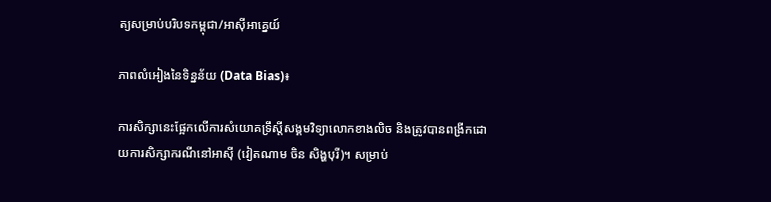ត្យសម្រាប់បរិបទកម្ពុជា/អាស៊ីអាគ្នេយ៍

ភាពលំអៀងនៃទិន្នន័យ (Data Bias)៖

ការសិក្សានេះផ្អែកលើការសំយោគទ្រឹស្តីសង្គមវិទ្យាលោកខាងលិច និងត្រូវបានពង្រីកដោយការសិក្សាករណីនៅអាស៊ី (វៀតណាម ចិន សិង្ហបុរី)។ សម្រាប់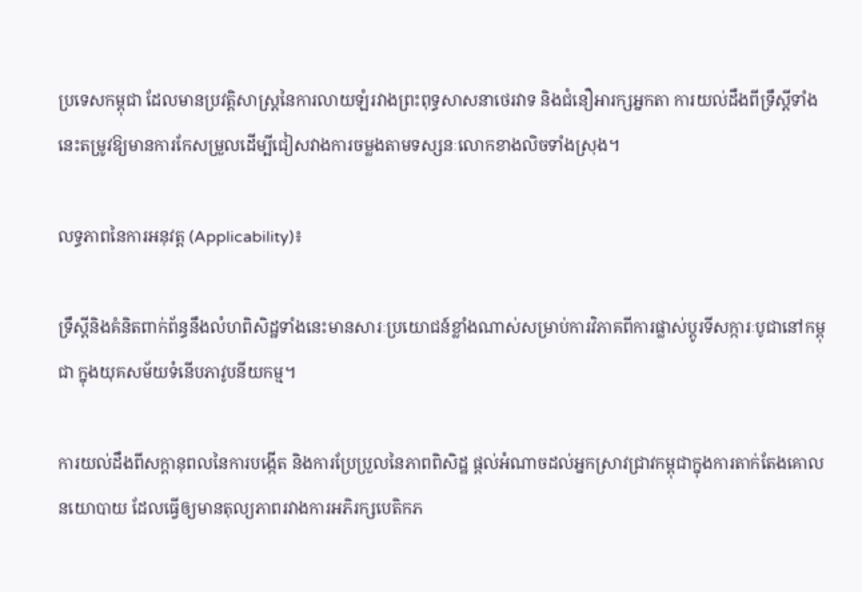ប្រទេសកម្ពុជា ដែលមានប្រវត្តិសាស្ត្រនៃការលាយឡំរវាងព្រះពុទ្ធសាសនាថេរវាទ និងជំនឿអារក្សអ្នកតា ការយល់ដឹងពីទ្រឹស្តីទាំងនេះតម្រូវឱ្យមានការកែសម្រួលដើម្បីជៀសវាងការចម្លងតាមទស្សនៈលោកខាងលិចទាំងស្រុង។

លទ្ធភាពនៃការអនុវត្ត (Applicability)៖

ទ្រឹស្តីនិងគំនិតពាក់ព័ន្ធនឹងលំហពិសិដ្ឋទាំងនេះមានសារៈប្រយោជន៍ខ្លាំងណាស់សម្រាប់ការវិភាគពីការផ្លាស់ប្តូរទីសក្ការៈបូជានៅកម្ពុជា ក្នុងយុគសម័យទំនើបភាវូបនីយកម្ម។

ការយល់ដឹងពីសក្ដានុពលនៃការបង្កើត និងការប្រែប្រួលនៃភាពពិសិដ្ឋ ផ្តល់អំណាចដល់អ្នកស្រាវជ្រាវកម្ពុជាក្នុងការតាក់តែងគោលនយោបាយ ដែលធ្វើឲ្យមានតុល្យភាពរវាងការអភិរក្សបេតិកភ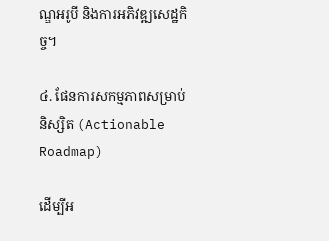ណ្ឌអរូបី និងការអភិវឌ្ឍសេដ្ឋកិច្ច។

៤. ផែនការសកម្មភាពសម្រាប់និស្សិត (Actionable Roadmap)

ដើម្បីអ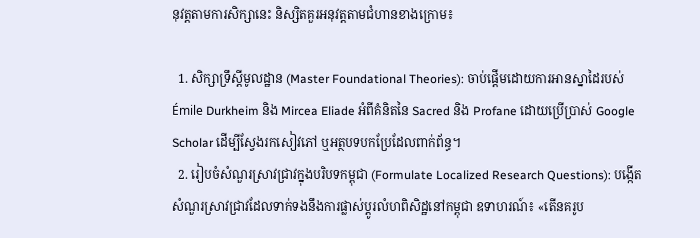នុវត្តតាមការសិក្សានេះ និស្សិតគួរអនុវត្តតាមជំហានខាងក្រោម៖

  1. សិក្សាទ្រឹស្តីមូលដ្ឋាន (Master Foundational Theories): ចាប់ផ្តើមដោយការអានស្នាដៃរបស់ Émile Durkheim និង Mircea Eliade អំពីគំនិតនៃ Sacred និង Profane ដោយប្រើប្រាស់ Google Scholar ដើម្បីស្វែងរកសៀវភៅ ឬអត្ថបទបកប្រែដែលពាក់ព័ន្ធ។
  2. រៀបចំសំណួរស្រាវជ្រាវក្នុងបរិបទកម្ពុជា (Formulate Localized Research Questions): បង្កើតសំណួរស្រាវជ្រាវដែលទាក់ទងនឹងការផ្លាស់ប្តូរលំហពិសិដ្ឋនៅកម្ពុជា ឧទាហរណ៍៖ «តើនគរូប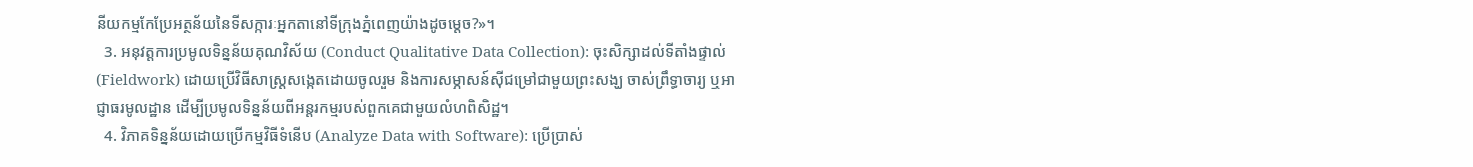នីយកម្មកែប្រែអត្ថន័យនៃទីសក្ការៈអ្នកតានៅទីក្រុងភ្នំពេញយ៉ាងដូចម្តេច?»។
  3. អនុវត្តការប្រមូលទិន្នន័យគុណវិស័យ (Conduct Qualitative Data Collection): ចុះសិក្សាដល់ទីតាំងផ្ទាល់ (Fieldwork) ដោយប្រើវិធីសាស្ត្រសង្កេតដោយចូលរួម និងការសម្ភាសន៍ស៊ីជម្រៅជាមួយព្រះសង្ឃ ចាស់ព្រឹទ្ធាចារ្យ ឬអាជ្ញាធរមូលដ្ឋាន ដើម្បីប្រមូលទិន្នន័យពីអន្តរកម្មរបស់ពួកគេជាមួយលំហពិសិដ្ឋ។
  4. វិភាគទិន្នន័យដោយប្រើកម្មវិធីទំនើប (Analyze Data with Software): ប្រើប្រាស់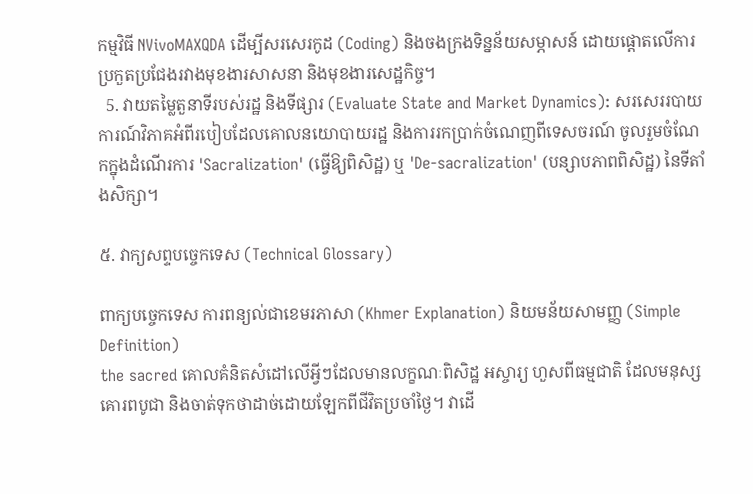កម្មវិធី NVivoMAXQDA ដើម្បីសរសេរកូដ (Coding) និងចងក្រងទិន្នន័យសម្ភាសន៍ ដោយផ្តោតលើការប្រកួតប្រជែងរវាងមុខងារសាសនា និងមុខងារសេដ្ឋកិច្ច។
  5. វាយតម្លៃតួនាទីរបស់រដ្ឋ និងទីផ្សារ (Evaluate State and Market Dynamics): សរសេររបាយការណ៍វិភាគអំពីរបៀបដែលគោលនយោបាយរដ្ឋ និងការរកប្រាក់ចំណេញពីទេសចរណ៍ ចូលរួមចំណែកក្នុងដំណើរការ 'Sacralization' (ធ្វើឱ្យពិសិដ្ឋ) ឬ 'De-sacralization' (បន្សាបភាពពិសិដ្ឋ) នៃទីតាំងសិក្សា។

៥. វាក្យសព្ទបច្ចេកទេស (Technical Glossary)

ពាក្យបច្ចេកទេស ការពន្យល់ជាខេមរភាសា (Khmer Explanation) និយមន័យសាមញ្ញ (Simple Definition)
the sacred គោលគំនិតសំដៅលើអ្វីៗដែលមានលក្ខណៈពិសិដ្ឋ អស្ចារ្យ ហួសពីធម្មជាតិ ដែលមនុស្សគោរពបូជា និងចាត់ទុកថាដាច់ដោយឡែកពីជីវិតប្រចាំថ្ងៃ។ វាដើ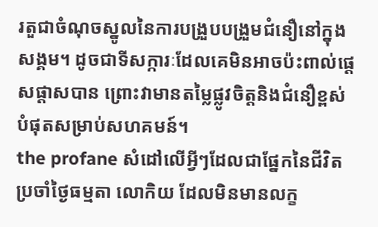រតួជាចំណុចស្នូលនៃការបង្រួបបង្រួមជំនឿនៅក្នុងសង្គម។ ដូចជាទីសក្ការៈដែលគេមិនអាចប៉ះពាល់ផ្តេសផ្តាសបាន ព្រោះវាមានតម្លៃផ្លូវចិត្តនិងជំនឿខ្ពស់បំផុតសម្រាប់សហគមន៍។
the profane សំដៅលើអ្វីៗដែលជាផ្នែកនៃជីវិតប្រចាំថ្ងៃធម្មតា លោកិយ ដែលមិនមានលក្ខ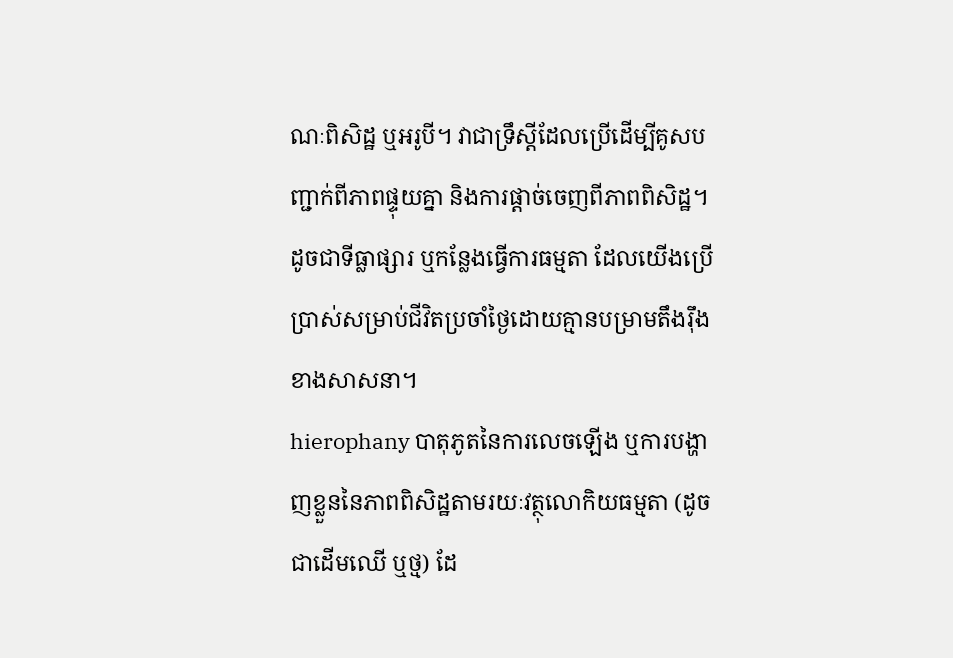ណៈពិសិដ្ឋ ឬអរូបី។ វាជាទ្រឹស្តីដែលប្រើដើម្បីគូសបញ្ជាក់ពីភាពផ្ទុយគ្នា និងការផ្តាច់ចេញពីភាពពិសិដ្ឋ។ ដូចជាទីធ្លាផ្សារ ឬកន្លែងធ្វើការធម្មតា ដែលយើងប្រើប្រាស់សម្រាប់ជីវិតប្រចាំថ្ងៃដោយគ្មានបម្រាមតឹងរ៉ឹងខាងសាសនា។
hierophany បាតុភូតនៃការលេចឡើង ឬការបង្ហាញខ្លួននៃភាពពិសិដ្ឋតាមរយៈវត្ថុលោកិយធម្មតា (ដូចជាដើមឈើ ឬថ្ម) ដែ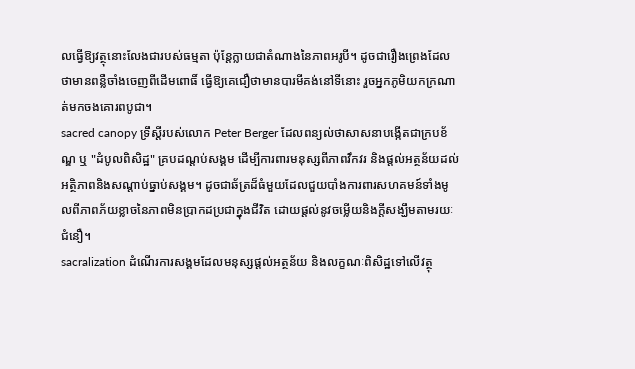លធ្វើឱ្យវត្ថុនោះលែងជារបស់ធម្មតា ប៉ុន្តែក្លាយជាតំណាងនៃភាពអរូបី។ ដូចជារឿងព្រេងដែលថាមានពន្លឺចាំងចេញពីដើមពោធិ៍ ធ្វើឱ្យគេជឿថាមានបារមីគង់នៅទីនោះ រួចអ្នកភូមិយកក្រណាត់មកចងគោរពបូជា។
sacred canopy ទ្រឹស្តីរបស់លោក Peter Berger ដែលពន្យល់ថាសាសនាបង្កើតជាក្របខ័ណ្ឌ ឬ "ដំបូលពិសិដ្ឋ" គ្របដណ្តប់សង្គម ដើម្បីការពារមនុស្សពីភាពវឹកវរ និងផ្តល់អត្ថន័យដល់អត្ថិភាពនិងសណ្តាប់ធ្នាប់សង្គម។ ដូចជាឆ័ត្រដ៏ធំមួយដែលជួយបាំងការពារសហគមន៍ទាំងមូលពីភាពភ័យខ្លាចនៃភាពមិនប្រាកដប្រជាក្នុងជីវិត ដោយផ្តល់នូវចម្លើយនិងក្តីសង្ឃឹមតាមរយៈជំនឿ។
sacralization ដំណើរការសង្គមដែលមនុស្សផ្តល់អត្ថន័យ និងលក្ខណៈពិសិដ្ឋទៅលើវត្ថុ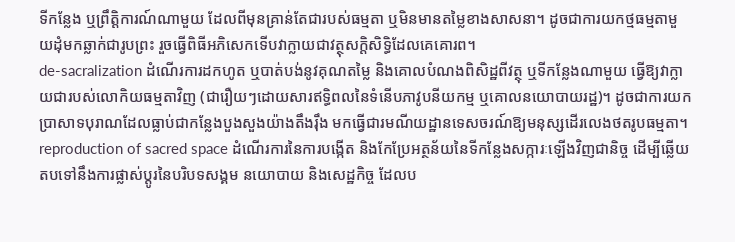ទីកន្លែង ឬព្រឹត្តិការណ៍ណាមួយ ដែលពីមុនគ្រាន់តែជារបស់ធម្មតា ឬមិនមានតម្លៃខាងសាសនា។ ដូចជាការយកថ្មធម្មតាមួយដុំមកឆ្លាក់ជារូបព្រះ រួចធ្វើពិធីអភិសេកទើបវាក្លាយជាវត្ថុសក្តិសិទ្ធិដែលគេគោរព។
de-sacralization ដំណើរការដកហូត ឬបាត់បង់នូវគុណតម្លៃ និងគោលបំណងពិសិដ្ឋពីវត្ថុ ឬទីកន្លែងណាមួយ ធ្វើឱ្យវាក្លាយជារបស់លោកិយធម្មតាវិញ (ជារឿយៗដោយសារឥទ្ធិពលនៃទំនើបភាវូបនីយកម្ម ឬគោលនយោបាយរដ្ឋ)។ ដូចជាការយកប្រាសាទបុរាណដែលធ្លាប់ជាកន្លែងបួងសួងយ៉ាងតឹងរ៉ឹង មកធ្វើជារមណីយដ្ឋានទេសចរណ៍ឱ្យមនុស្សដើរលេងថតរូបធម្មតា។
reproduction of sacred space ដំណើរការនៃការបង្កើត និងកែប្រែអត្ថន័យនៃទីកន្លែងសក្ការៈឡើងវិញជានិច្ច ដើម្បីឆ្លើយតបទៅនឹងការផ្លាស់ប្តូរនៃបរិបទសង្គម នយោបាយ និងសេដ្ឋកិច្ច ដែលប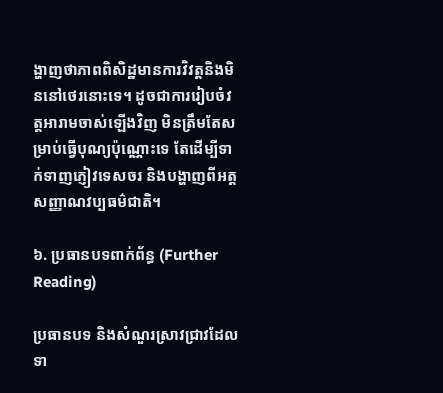ង្ហាញថាភាពពិសិដ្ឋមានការវិវត្តនិងមិននៅថេរនោះទេ។ ដូចជាការរៀបចំវត្តអារាមចាស់ឡើងវិញ មិនត្រឹមតែសម្រាប់ធ្វើបុណ្យប៉ុណ្ណោះទេ តែដើម្បីទាក់ទាញភ្ញៀវទេសចរ និងបង្ហាញពីអត្តសញ្ញាណវប្បធម៌ជាតិ។

៦. ប្រធានបទពាក់ព័ន្ធ (Further Reading)

ប្រធានបទ និងសំណួរស្រាវជ្រាវដែលទា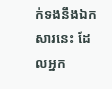ក់ទងនឹងឯកសារនេះ ដែលអ្នក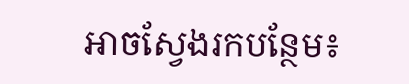អាចស្វែងរកបន្ថែម៖